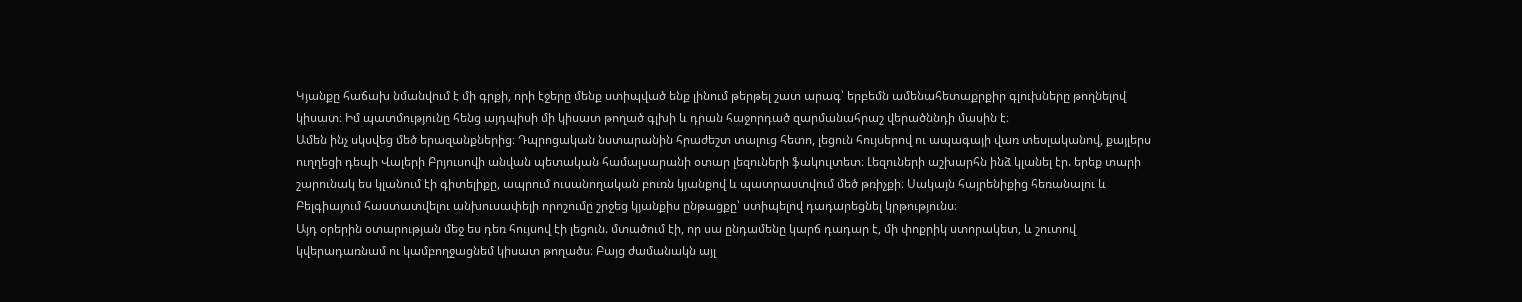Կյանքը հաճախ նմանվում է մի գրքի, որի էջերը մենք ստիպված ենք լինում թերթել շատ արագ՝ երբեմն ամենահետաքրքիր գլուխները թողնելով կիսատ։ Իմ պատմությունը հենց այդպիսի մի կիսատ թողած գլխի և դրան հաջորդած զարմանահրաշ վերածննդի մասին է։
Ամեն ինչ սկսվեց մեծ երազանքներից։ Դպրոցական նստարանին հրաժեշտ տալուց հետո, լեցուն հույսերով ու ապագայի վառ տեսլականով, քայլերս ուղղեցի դեպի Վալերի Բրյուսովի անվան պետական համալսարանի օտար լեզուների ֆակուլտետ։ Լեզուների աշխարհն ինձ կլանել էր. երեք տարի շարունակ ես կլանում էի գիտելիքը, ապրում ուսանողական բուռն կյանքով և պատրաստվում մեծ թռիչքի։ Սակայն հայրենիքից հեռանալու և Բելգիայում հաստատվելու անխուսափելի որոշումը շրջեց կյանքիս ընթացքը՝ ստիպելով դադարեցնել կրթությունս։
Այդ օրերին օտարության մեջ ես դեռ հույսով էի լեցուն. մտածում էի, որ սա ընդամենը կարճ դադար է, մի փոքրիկ ստորակետ, և շուտով կվերադառնամ ու կամբողջացնեմ կիսատ թողածս։ Բայց ժամանակն այլ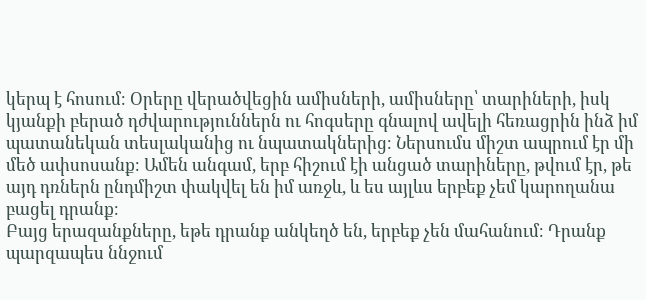կերպ է հոսում։ Օրերը վերածվեցին ամիսների, ամիսները՝ տարիների, իսկ կյանքի բերած դժվարություններն ու հոգսերը գնալով ավելի հեռացրին ինձ իմ պատանեկան տեսլականից ու նպատակներից։ Ներսումս միշտ ապրում էր մի մեծ ափսոսանք։ Ամեն անգամ, երբ հիշում էի անցած տարիները, թվում էր, թե այդ դռներն ընդմիշտ փակվել են իմ առջև, և ես այլևս երբեք չեմ կարողանա բացել դրանք։
Բայց երազանքները, եթե դրանք անկեղծ են, երբեք չեն մահանում։ Դրանք պարզապես ննջում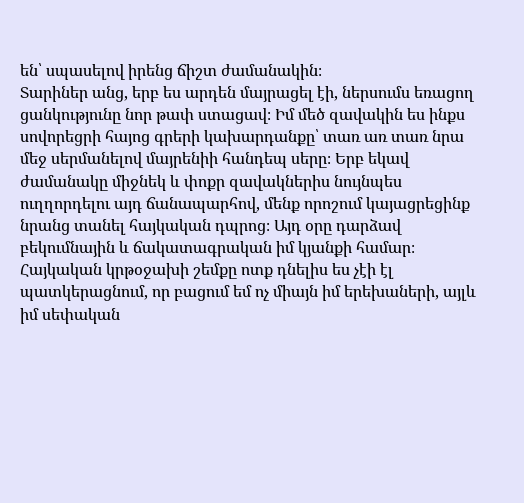են՝ սպասելով իրենց ճիշտ ժամանակին։
Տարիներ անց, երբ ես արդեն մայրացել էի, ներսումս եռացող ցանկությունը նոր թափ ստացավ։ Իմ մեծ զավակին ես ինքս սովորեցրի հայոց գրերի կախարդանքը՝ տառ առ տառ նրա մեջ սերմանելով մայրենիի հանդեպ սերը։ Երբ եկավ ժամանակը միջնեկ և փոքր զավակներիս նույնպես ուղղորդելու այդ ճանապարհով, մենք որոշում կայացրեցինք նրանց տանել հայկական դպրոց։ Այդ օրը դարձավ բեկումնային և ճակատագրական իմ կյանքի համար։
Հայկական կրթօջախի շեմքը ոտք դնելիս ես չէի էլ պատկերացնում, որ բացում եմ ոչ միայն իմ երեխաների, այլև իմ սեփական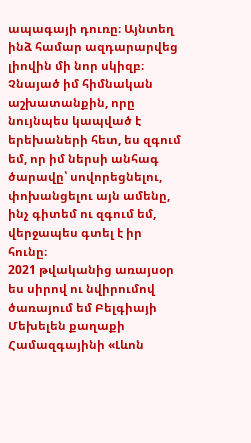ապագայի դուռը։ Այնտեղ ինձ համար ազդարարվեց լիովին մի նոր սկիզբ։ Չնայած իմ հիմնական աշխատանքին, որը նույնպես կապված է երեխաների հետ, ես զգում եմ, որ իմ ներսի անհագ ծարավը՝ սովորեցնելու, փոխանցելու այն ամենը, ինչ գիտեմ ու զգում եմ, վերջապես գտել է իր հունը։
2021 թվականից առայսօր ես սիրով ու նվիրումով ծառայում եմ Բելգիայի Մեխելեն քաղաքի Համազգայինի «Լևոն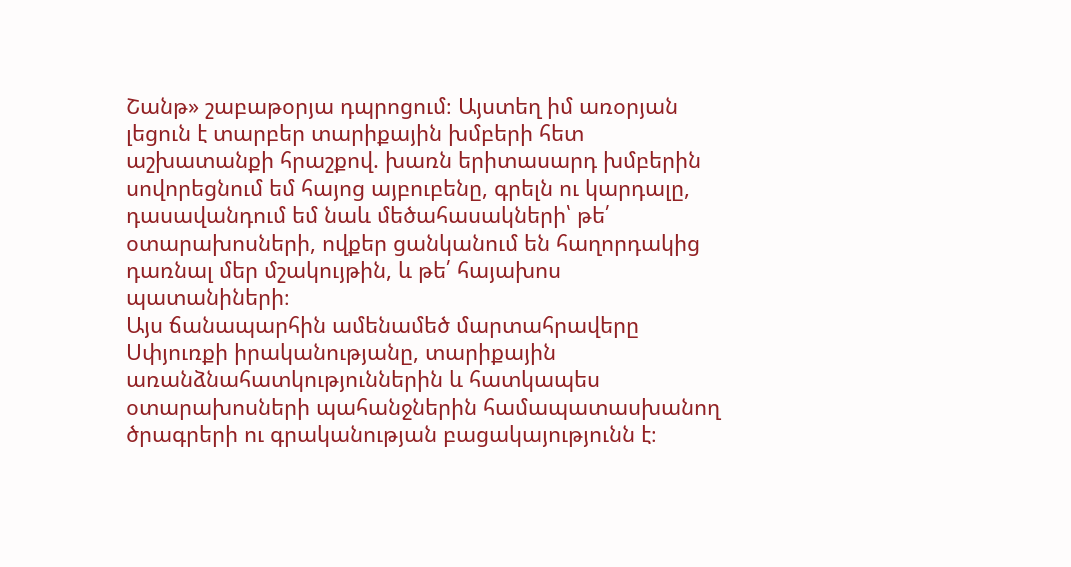Շանթ» շաբաթօրյա դպրոցում։ Այստեղ իմ առօրյան լեցուն է տարբեր տարիքային խմբերի հետ աշխատանքի հրաշքով. խառն երիտասարդ խմբերին սովորեցնում եմ հայոց այբուբենը, գրելն ու կարդալը, դասավանդում եմ նաև մեծահասակների՝ թե՛ օտարախոսների, ովքեր ցանկանում են հաղորդակից դառնալ մեր մշակույթին, և թե՛ հայախոս պատանիների։
Այս ճանապարհին ամենամեծ մարտահրավերը Սփյուռքի իրականությանը, տարիքային առանձնահատկություններին և հատկապես օտարախոսների պահանջներին համապատասխանող ծրագրերի ու գրականության բացակայությունն է։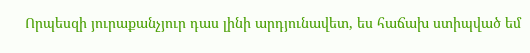Որպեսզի յուրաքանչյուր դաս լինի արդյունավետ, ես հաճախ ստիպված եմ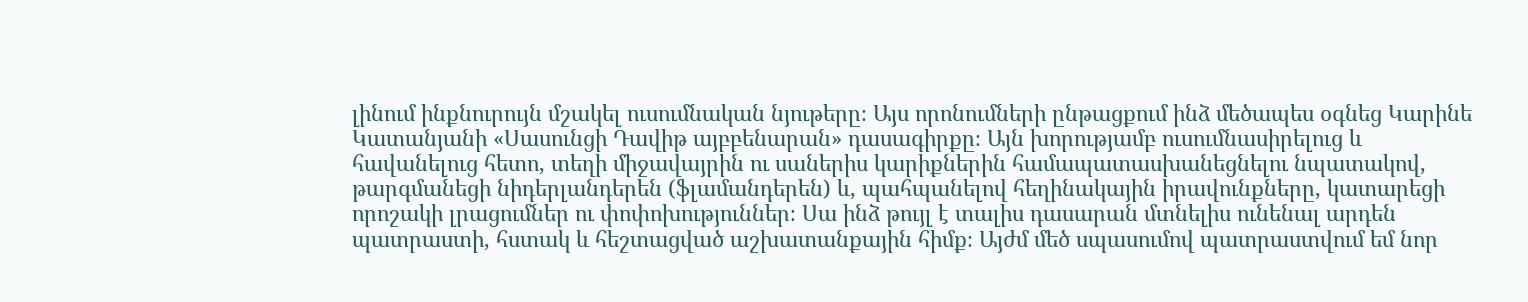լինում ինքնուրույն մշակել ուսումնական նյութերը։ Այս որոնումների ընթացքում ինձ մեծապես օգնեց Կարինե Կատանյանի «Սասունցի Դավիթ այբբենարան» դասագիրքը։ Այն խորությամբ ուսումնասիրելուց և հավանելուց հետո, տեղի միջավայրին ու սաներիս կարիքներին համապատասխանեցնելու նպատակով, թարգմանեցի նիդերլանդերեն (ֆլամանդերեն) և, պահպանելով հեղինակային իրավունքները, կատարեցի որոշակի լրացումներ ու փոփոխություններ։ Սա ինձ թույլ է տալիս դասարան մտնելիս ունենալ արդեն պատրաստի, հստակ և հեշտացված աշխատանքային հիմք։ Այժմ մեծ սպասումով պատրաստվում եմ նոր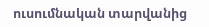ուսումնական տարվանից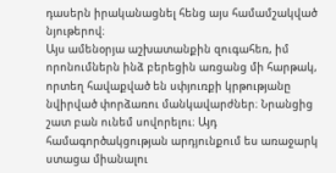դասերն իրականացնել հենց այս համամշակված նյութերով։
Այս ամենօրյա աշխատանքին զուգահեռ, իմ որոնումներն ինձ բերեցին առցանց մի հարթակ, որտեղ հավաքված են սփյուռքի կրթությանը նվիրված փորձառու մանկավարժներ։ Նրանցից շատ բան ունեմ սովորելու։ Այդ համագործակցության արդյունքում ես առաջարկ ստացա միանալու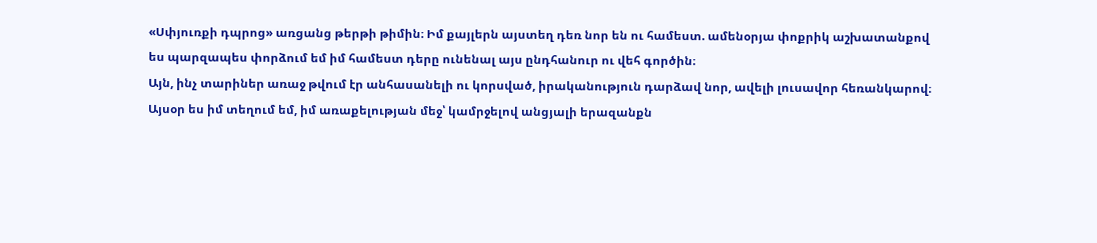«Սփյուռքի դպրոց» առցանց թերթի թիմին։ Իմ քայլերն այստեղ դեռ նոր են ու համեստ. ամենօրյա փոքրիկ աշխատանքով ես պարզապես փորձում եմ իմ համեստ դերը ունենալ այս ընդհանուր ու վեհ գործին։
Այն, ինչ տարիներ առաջ թվում էր անհասանելի ու կորսված, իրականություն դարձավ նոր, ավելի լուսավոր հեռանկարով։ Այսօր ես իմ տեղում եմ, իմ առաքելության մեջ՝ կամրջելով անցյալի երազանքն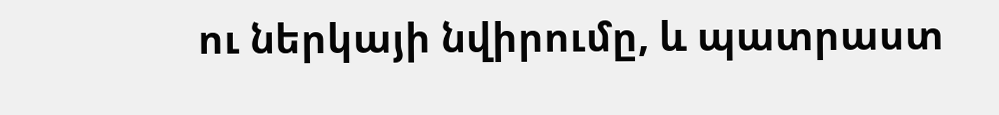ու ներկայի նվիրումը, և պատրաստ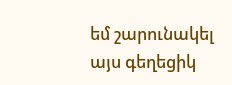եմ շարունակել այս գեղեցիկ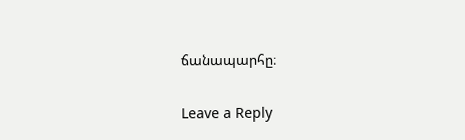ճանապարհը։

Leave a Reply